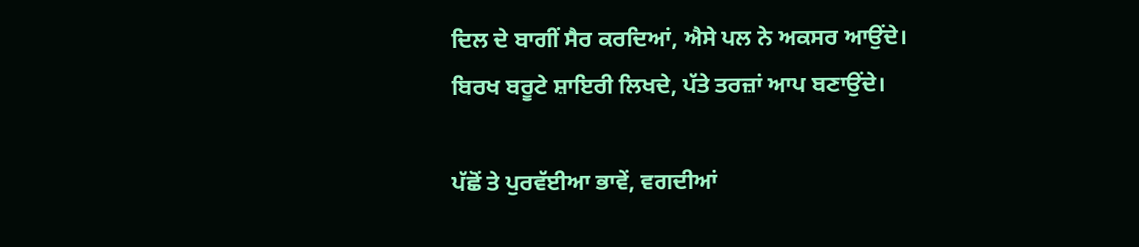ਦਿਲ ਦੇ ਬਾਗੀਂ ਸੈਰ ਕਰਦਿਆਂ, ਐਸੇ ਪਲ ਨੇ ਅਕਸਰ ਆਉਂਦੇ।
ਬਿਰਖ ਬਰੂਟੇ ਸ਼ਾਇਰੀ ਲਿਖਦੇ, ਪੱਤੇ ਤਰਜ਼ਾਂ ਆਪ ਬਣਾਉਂਦੇ।

ਪੱਛੋਂ ਤੇ ਪੁਰਵੱਈਆ ਭਾਵੇਂ, ਵਗਦੀਆਂ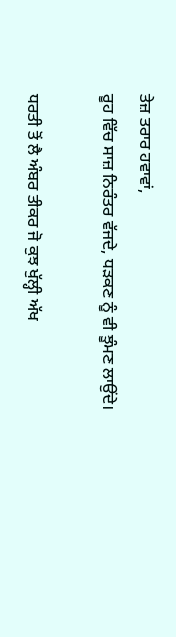ਤੇਜ਼ ਤਰਾਰ ਹਵਾਵਾਂ,
ਰੂਹ ਵਿੱਚ ਸਾਜ਼ ਨਿਰੰਤਰ ਵੱਜਦੇ, ਧੜਕਣ ਨੂੰ ਵੀ ਝੂੰਮਣ ਲਾਉਂਦੇ।

ਧਰਤੀ ਤੋਂ ਲੈ ਅੰਬਰ ਤੀਕਰ ਜੋ ਕੁਝ ਖੁੱਲ੍ਹੀ ਅੱਖ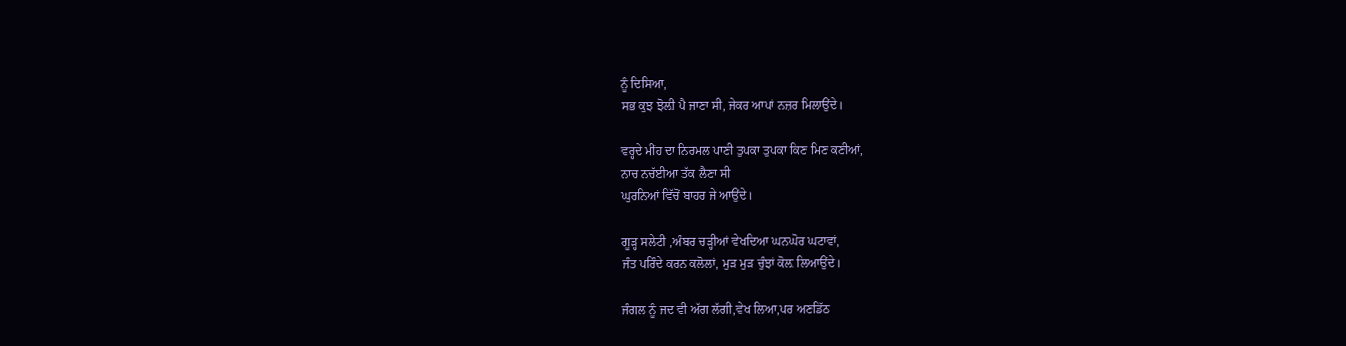ਨੂੰ ਦਿਸਿਆ,
ਸਭ ਕੁਝ ਝੋਲ਼ੀ ਪੈ ਜਾਣਾ ਸੀ, ਜੇਕਰ ਆਪਾਂ ਨਜ਼ਰ ਮਿਲਾਉਂਦੇ।

ਵਰ੍ਹਦੇ ਮੀਂਹ ਦਾ ਨਿਰਮਲ ਪਾਣੀ ਤੁਪਕਾ ਤੁਪਕਾ ਕਿਣ ਮਿਣ ਕਣੀਆਂ,
ਨਾਚ ਨਚੱਈਆ ਤੱਕ ਲੈਣਾ ਸੀ
ਘੁਰਨਿਆਂ ਵਿੱਚੋਂ ਬਾਹਰ ਜੇ ਆਉਂਦੇ।

ਗੂੜ੍ਹ ਸਲੇਟੀ ,ਅੰਬਰ ਚੜ੍ਹੀਆਂ ਵੇਖਦਿਆ ਘਨਘੋਰ ਘਟਾਵਾਂ,
ਜੰਤ ਪਰਿੰਦੇ ਕਰਨ ਕਲੋਲਾਂ, ਮੁੜ ਮੁੜ ਚੁੰਝਾਂ ਕੋਲ਼ ਲਿਆਉਂਦੇ।

ਜੰਗਲ ਨੂੰ ਜਦ ਵੀ ਅੱਗ ਲੱਗੀ,ਵੇਖ ਲਿਆ,ਪਰ ਅਣਡਿੱਠ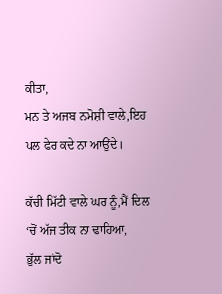ਕੀਤਾ,
ਮਨ ਤੇ ਅਜਬ ਨਮੋਸ਼ੀ ਵਾਲੇ,ਇਹ ਪਲ ਫੇਰ ਕਦੇ ਨਾ ਆਉਂਦੇ।

ਕੱਚੀ ਮਿੱਟੀ ਵਾਲੇ ਘਰ ਨੂੰ,ਮੈਂ ਦਿਲ ‘ਚੋਂ ਅੱਜ ਤੀਕ ਨਾ ਢਾਹਿਆ,
ਭੁੱਲ ਜਾਂਦੋ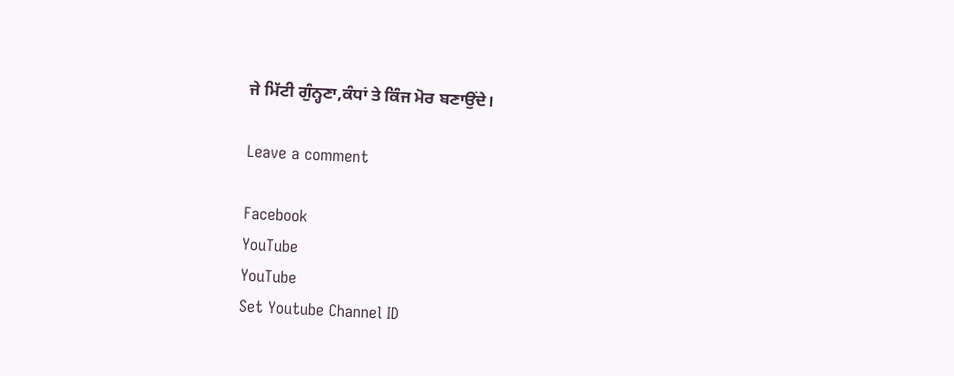ਜੇ ਮਿੱਟੀ ਗੁੰਨ੍ਹਣਾ,ਕੰਧਾਂ ਤੇ ਕਿੰਜ ਮੋਰ ਬਣਾਉਂਦੇ।

Leave a comment

Facebook
YouTube
YouTube
Set Youtube Channel ID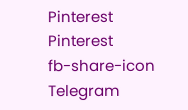Pinterest
Pinterest
fb-share-icon
Telegram